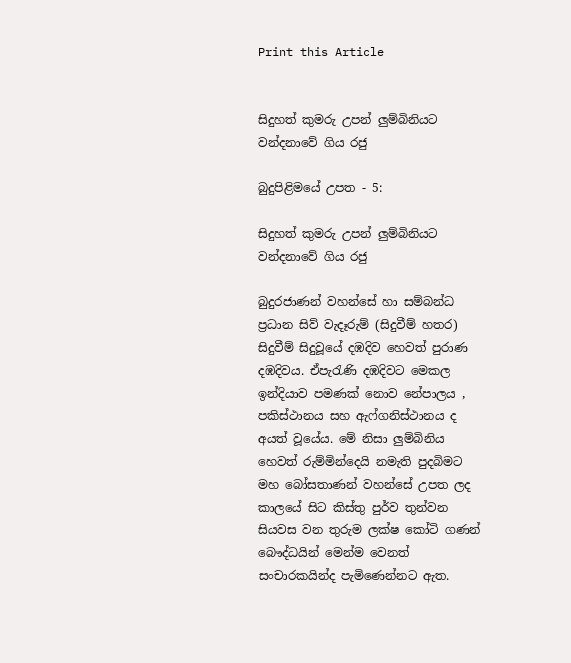Print this Article


සිදුහත් කුමරු උපන් ලුම්බිනියට වන්දනාවේ ගිය රජු

බුදුපිළිමයේ උපත - 5:

සිදුහත් කුමරු උපන් ලුම්බිනියට වන්දනාවේ ගිය රජු

බුදුරජාණන් වහන්සේ හා සම්බන්ධ ප්‍රධාන සිව් වැදෑරුම් (සිදුවීම් හතර) සිදුවීම් සිදුවූයේ දඹදිව හෙවත් පුරාණ දඹදිවය. ඒපැරැණි දඹදිවට මෙකල ඉන්දියාව පමණක් නොව නේපාලය , පකිස්ථානය සහ ඇෆ්ගනිස්ථානය ද අයත් වූයේය. මේ නිසා ලුම්බිනිය හෙවත් රුම්මින්දෙයි නමැති පුදබිමට මහ බෝසතාණන් වහන්සේ උපත ලද කාලයේ සිට කිස්තු පුර්ව තුන්වන සියවස වන තුරුම ලක්ෂ කෝටි ගණන් බෞද්ධයින් මෙන්ම වෙනත් සංචාරකයින්ද පැමිණෙන්නට ඇත.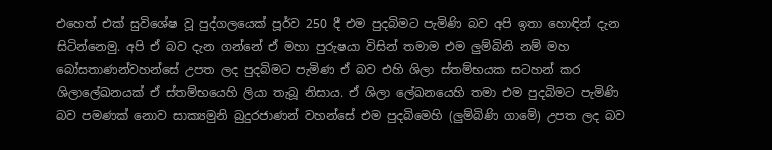එහෙත් එක් සුවිශේෂ වූ පුද්ගලයෙක් පූර්ව 250 දී එම පුදබිමට පැමිණි බව අපි ඉතා හොඳින් දැන සිටින්නෙමු. අපි ඒ බව දැන ගන්නේ ඒ මහා පුරුෂයා විසින් තමාම එම ලුම්බිනි නම් මහ බෝසතාණන්වහන්සේ උපත ලද පුදබිමට පැමිණ ඒ බව එහි ශිලා ස්තම්භයක සටහන් කර ශිලාලේඛනයක් ඒ ස්තම්භයෙහි ලියා තැබූ නිසාය. ඒ ශිලා ලේඛනයෙහි තමා එම පුදබිමට පැමිණි බව පමණක් නොව සාක්‍යමුනි බුදුරජාණන් වහන්සේ එම පුදබිමෙහි (ලුම්බිණි ගාමේ) උපත ලද බව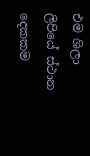එම ශිලා ලිපියේ ස්ථාන දෙකකම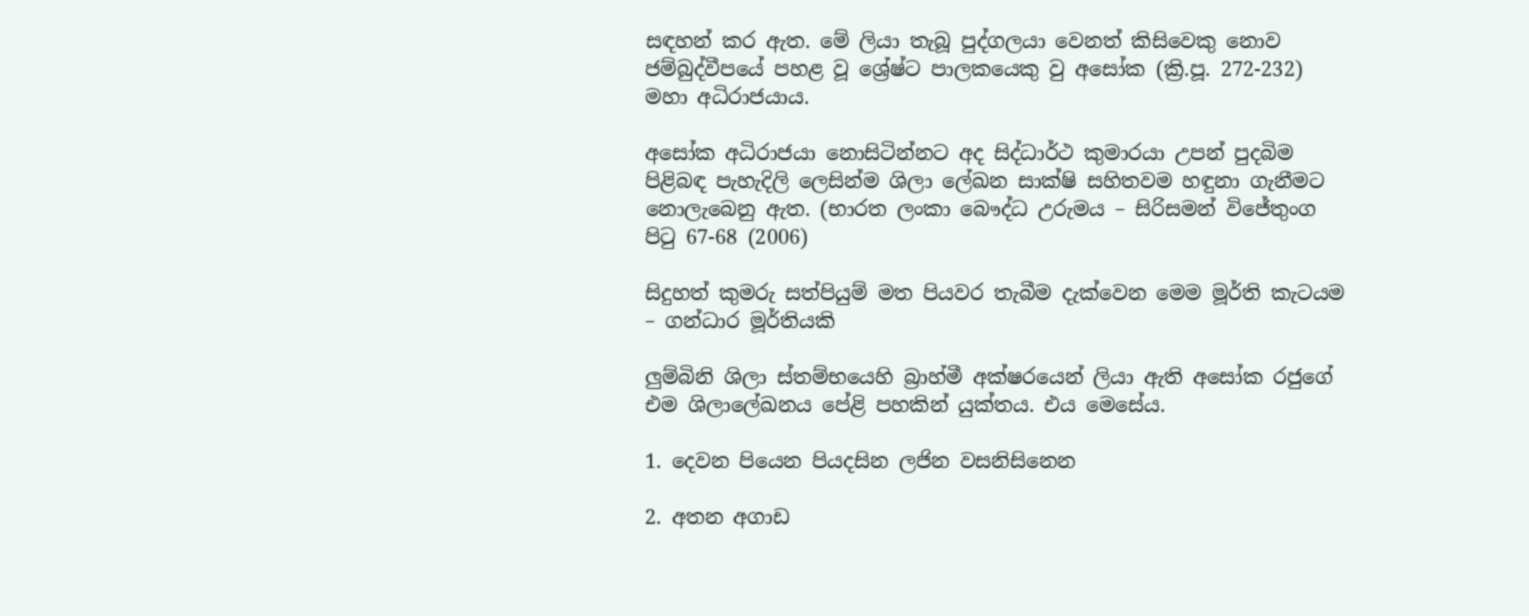සඳහන් කර ඇත. මේ ලියා තැබූ පුද්ගලයා වෙනත් කිසිවෙකු නොව ජම්බුද්වීපයේ පහළ වූ ශ්‍රේෂ්ට පාලකයෙකු වු අසෝක (ක්‍රි.පූ. 272-232) මහා අධිරාජයාය.

අසෝක අධිරාජයා නොසිටින්නට අද සිද්ධාර්ථ කුමාරයා උපන් පුදබිම පිළිබඳ පැහැදිලි ලෙසින්ම ශිලා ලේඛන සාක්ෂි සහිතවම හඳුනා ගැනීමට නොලැබෙනු ඇත. (භාරත ලංකා බෞද්ධ උරුමය – සිරිසමන් විජේතුංග පිටු 67-68 (2006)

සිදුහත් කුමරු සත්පියුම් මත පියවර තැබීම දැක්වෙන මෙම මූර්ති කැටයම – ගන්ධාර මූර්තියකි

ලුම්බිනි ශිලා ස්තම්භයෙහි බ්‍රාහ්මී අක්ෂරයෙන් ලියා ඇති අසෝක රජුගේ එම ශිලාලේඛනය පේළි පහකින් යුක්තය. එය මෙසේය.

1. දෙවන පියෙන පියදසින ලජින වසනිසිනෙන

2. අතන අගාඩ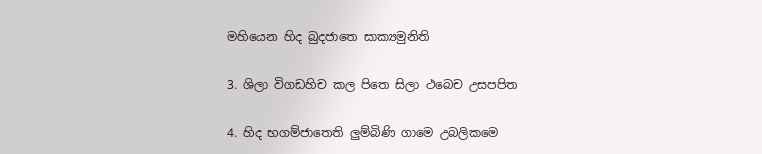මහියෙන හිද බුදජාතෙ සාක්‍යමුනිති

3. ශිලා විගඩහිච කල පිතෙ සිලා ථබෙච උසපපිත

4. හිද භගම්ජාතෙති ලුම්බිණි ගාමෙ උබලිකමෙ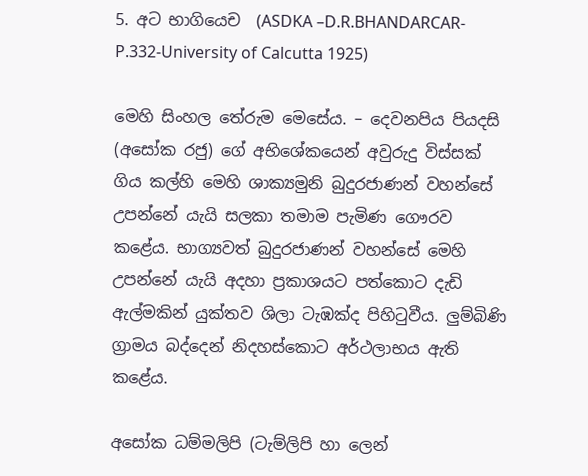5. අට භාගියෙච  (ASDKA –D.R.BHANDARCAR-P.332-University of Calcutta 1925)

මෙහි සිංහල තේරුම මෙසේය. – දෙවනපිය පියදසි (අසෝක රජු) ගේ අභිශේකයෙන් අවුරුදු විස්සක් ගිය කල්හි මෙහි ශාක්‍යමුනි බුදුරජාණන් වහන්සේ උපන්නේ යැයි සලකා තමාම පැමිණ ගෞරව කළේය. භාග්‍යවත් බුදුරජාණන් වහන්සේ මෙහි උපන්නේ යැයි අදහා ප්‍රකාශයට පත්කොට දැඩි ඇල්මකින් යුක්තව ශිලා ටැඹක්ද පිහිටුවීය. ලුම්බිණි ග්‍රාමය බද්දෙන් නිදහස්කොට අර්ථලාභය ඇති කළේය.

අසෝක ධම්මලිපි (ටැම්ලිපි හා ලෙන්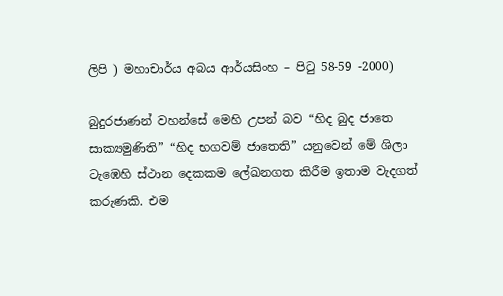ලිපි ) මහාචාර්ය අබය ආර්යසිංහ – පිටු 58-59 -2000)

බුදුරජාණන් වහන්සේ මෙහි උපන් බව “හිද බුද ජාතෙ සාක්‍යමුණිති” “හිද භගවම් ජාතෙති” යනුවෙන් මේ ශිලා ටැඹෙහි ස්ථාන දෙකකම ලේඛනගත කිරීම ඉතාම වැදගත් කරුණකි. එම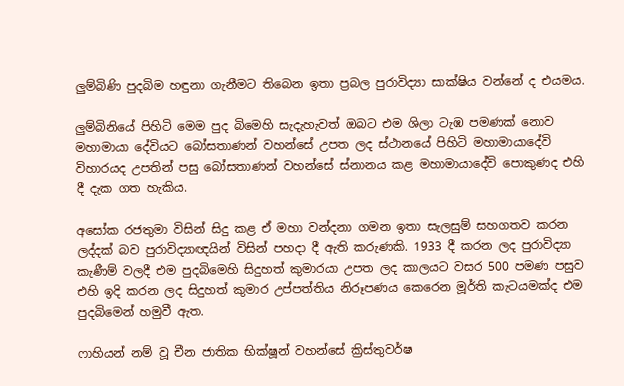ලුම්බිණි පුදබිම හඳුනා ගැනීමට තිබෙන ඉතා ප්‍රබල පුරාවිද්‍යා සාක්ෂිය වන්නේ ද එයමය.

ලුම්බිනියේ පිහිටි මෙම පුද බිමෙහි සැදැහැවත් ඔබට එම ශිලා ටැඹ පමණක් නොව මහාමායා දේවියට බෝසතාණන් වහන්සේ උපත ලද ස්ථානයේ පිහිටි මහාමායාදේවි විහාරයද උපතින් පසු බෝසතාණන් වහන්සේ ස්නානය කළ මහාමායාදේවි පොකුණද එහි දී දැක ගත හැකිය.

අසෝක රජතුමා විසින් සිදු කළ ඒ මහා වන්දනා ගමන ඉතා සැලසුම් සහගතව කරන ලද්දක් බව පුරාවිද්‍යාඥයින් විසින් පහදා දී ඇති කරුණකි. 1933 දී කරන ලද පුරාවිද්‍යා කැණීම් වලදී එම පුදබිමෙහි සිදුහත් කුමාරයා උපත ලද කාලයට වසර 500 පමණ පසුව එහි ඉදි කරන ලද සිදුහත් කුමාර උප්පත්තිය නිරූපණය කෙරෙන මූර්ති කැටයමක්ද එම පුදබිමෙන් හමුවී ඇත.

ෆාහියන් නම් වූ චීන ජාතික භික්ෂූන් වහන්සේ ක්‍රිස්තුවර්ෂ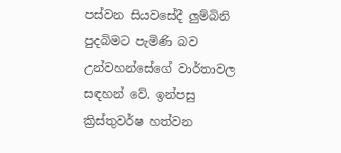පස්වන සියවසේදී ලුම්බිනි පුදබිමට පැමිණි බව උන්වහන්සේගේ වාර්තාවල සඳහන් වේ. ඉන්පසු ක්‍රිස්තුවර්ෂ හත්වන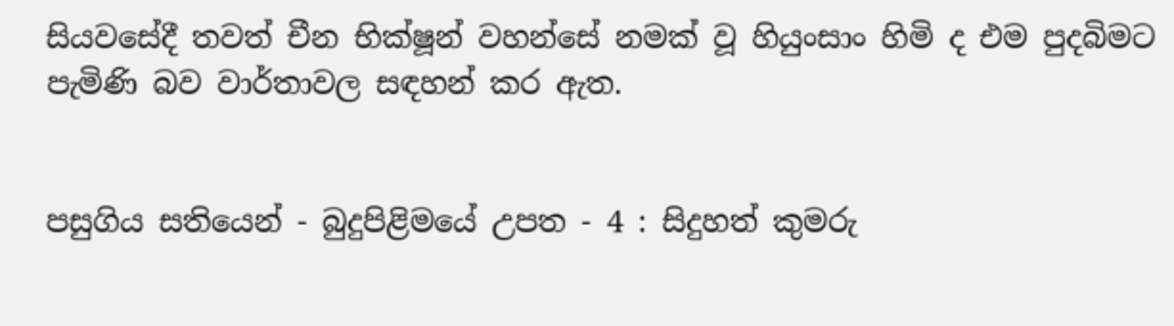සියවසේදී තවත් චීන භික්ෂූන් වහන්සේ නමක් වූ හියුංසාං හිමි ද එම පුදබිමට පැමිණි බව වාර්තාවල සඳහන් කර ඇත.


පසුගිය සතියෙන් - බුදුපිළිමයේ උපත - 4 : සිදුහත් කුමරු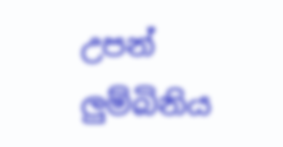උපන් ලුම්බිනිය